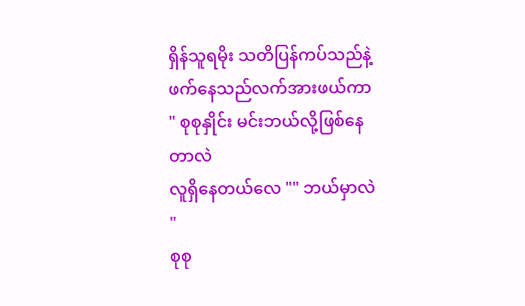ရှိန်သူရမိုး သတိပြန်ကပ်သည်နဲ့ ဖက်နေသည်လက်အားဖယ်ကာ
" စုစုနှိုင်း မင်းဘယ်လို့ဖြစ်နေတာလဲ
လူရှိနေတယ်လေ "" ဘယ်မှာလဲ "
စုစု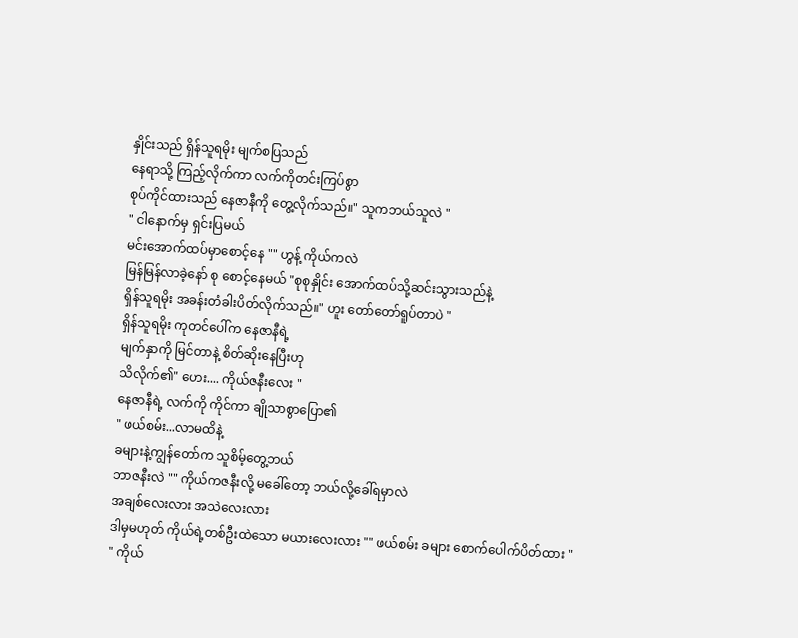နှိုင်းသည် ရှိန်သူရမိုး မျက်စပြသည်
နေရာသို့ ကြည့်လိုက်ကာ လက်ကိုတင်းကြပ်စွာ
စုပ်ကိုင်ထားသည် နေဇာနီကို တွေ့လိုက်သည်။" သူကဘယ်သူလဲ "
" ငါနောက်မှ ရှင်းပြမယ်
မင်းအောက်ထပ်မှာစောင့်နေ "" ဟွန့် ကိုယ်ကလဲ
မြန်မြန်လာခဲ့နော် စု စောင့်နေမယ် "စုစုနှိုင်း အောက်ထပ်သို့ဆင်းသွားသည်နဲ့
ရှိန်သူရမိုး အခန်းတံခါးပိတ်လိုက်သည်။" ဟူး တော်တော်ရူပ်တာပဲ "
ရှိန်သူရမိုး ကုတင်ပေါ်က နေဇာနီရဲ့
မျက်နှာကို မြင်တာနဲ့ စိတ်ဆိုးနေပြီးဟု
သိလိုက်၏" ဟေး.... ကိုယ်ဇနီးလေး "
နေဇာနီရဲ့ လက်ကို ကိုင်ကာ ချိုသာစွာပြော၏
" ဖယ်စမ်း...လာမထိနဲ့
ခများနဲ့ကျွန်တော်က သူစိမ့်တွေ့ဘယ်
ဘာဇနီးလဲ "" ကိုယ်ကဇနီးလို့ မခေါ်တော့ ဘယ်လို့ခေါ်ရမှာလဲ
အချစ်လေးလား အသဲလေးလား
ဒါမှမဟုတ် ကိုယ်ရဲ့တစ်ဦးထဲသော မယားလေးလား "" ဖယ်စမ်း ခများ စောက်ပေါက်ပိတ်ထား "
" ကိုယ်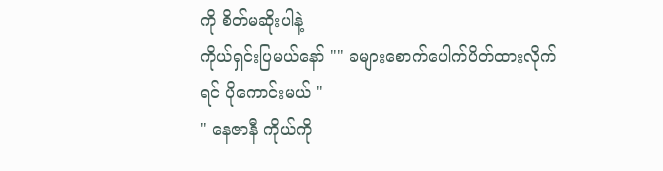ကို စိတ်မဆိုးပါနဲ့
ကိုယ်ရှင်းပြမယ်နော် "" ခများစောက်ပေါက်ပိတ်ထားလိုက်ရင် ပိုကောင်းမယ် "
" နေဇာနီ ကိုယ်ကို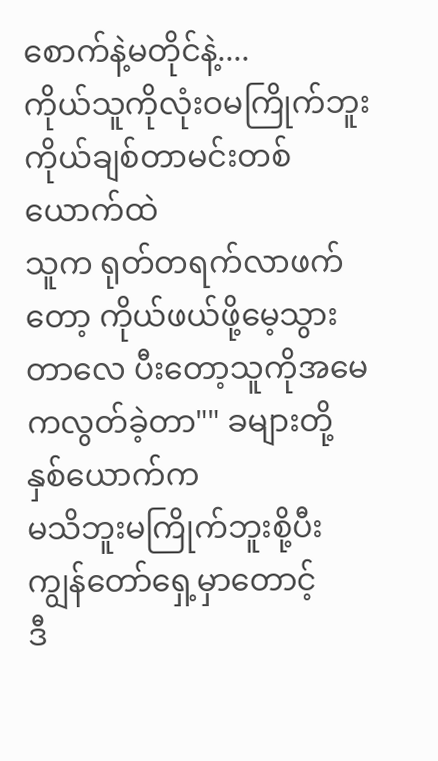စောက်နဲ့မတိုင်နဲ့....
ကိုယ်သူကိုလုံးဝမကြိုက်ဘူး
ကိုယ်ချစ်တာမင်းတစ်ယောက်ထဲ
သူက ရုတ်တရက်လာဖက်တော့ ကိုယ်ဖယ်ဖို့မေ့သွားတာလေ ပီးတော့သူကိုအမေကလွတ်ခဲ့တာ"" ခများတို့နှစ်ယောက်က
မသိဘူးမကြိုက်ဘူးစို့ပီးကျွန်တော်ရှေ့မှာတောင့်
ဒီ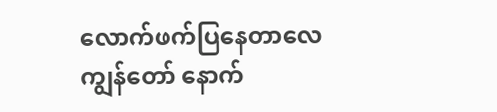လောက်ဖက်ပြနေတာလေ ကျွန်တော် နောက်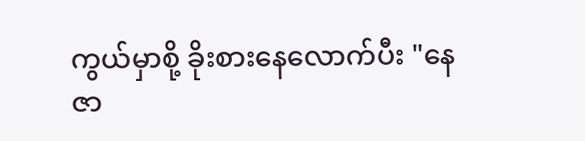ကွယ်မှာစို့ ခိုးစားနေလောက်ပီး "နေဇာ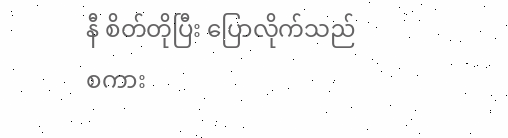နီ စိတ်တိုပြီး ပြောလိုက်သည်
စကား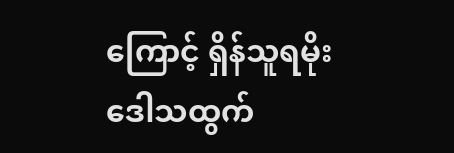ကြောင့် ရှိန်သူရမိုး ဒေါသထွက်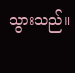သွားသည်။